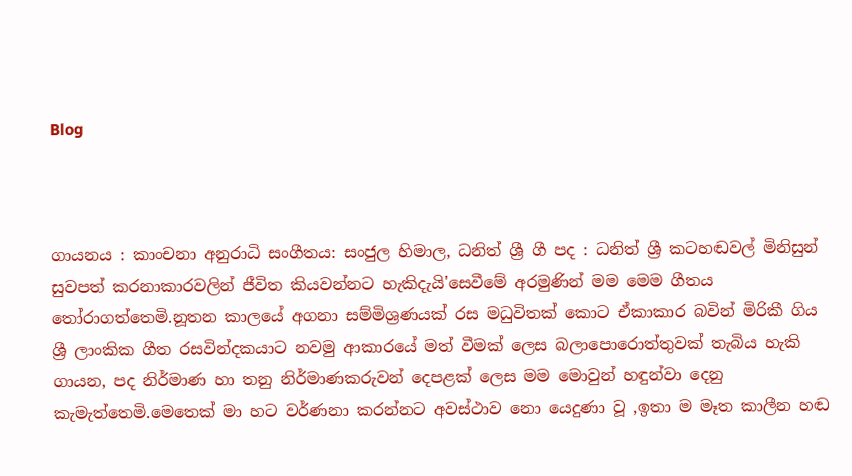Blog



ගායනය : කාංචනා අනුරාධි සංගීතය: සංජුල හිමාල, ධනිත් ශ්‍රී ගී පද : ධනිත් ශ්‍රී කටහඬවල් මිනිසුන් සුවපත් කරනාකාරවලින් ජීවිත කියවන්නට හැකිදැයි'සෙවීමේ අරමුණින් මම මෙම ගීතය තෝරාගත්තෙමි.නූතන කාලයේ අගනා සම්මිශ්‍රණයක් රස මධුවිතක් කොට ඒකාකාර බවින් මිරිකී ගිය ශ්‍රී ලාංකික ගීත රසවින්දකයාට නවමු ආකාරයේ මත් වීමක් ලෙස බලාපොරොත්තුවක් තැබිය හැකි ගායන, පද නිර්මාණ හා තනු නිර්මාණකරුවන් දෙපළක් ලෙස මම මොවුන් හඳුන්වා දෙනු කැමැත්තෙමි.මෙතෙක් මා හට වර්ණනා කරන්නට අවස්ථාව නො යෙදුණා වූ ,ඉතා ම මෑත කාලීන හඬ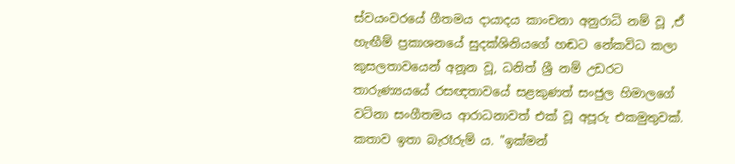ස්වයංවරයේ ගීතමය දායාදය කාංචනා අනුරාධි නම් වූ ,ඒ හැඟීම් ප්‍රකාශනයේ සුදක්ශිනියගේ හඬට නේකවිධ කලා කුසලතාවයෙන් අනූන වූ, ධනිත් ශ්‍රී නම් උඩරට තාරුණ්‍යයයේ රසඥතාවයේ සළකුණත් සංජුල හිමාලගේ වටිනා සංගීතමය ආරාධනාවත් එක් වූ අපූරු එකමුතුවක්. කතාව ඉතා බැරෑරුම් ය. "ඉක්මන්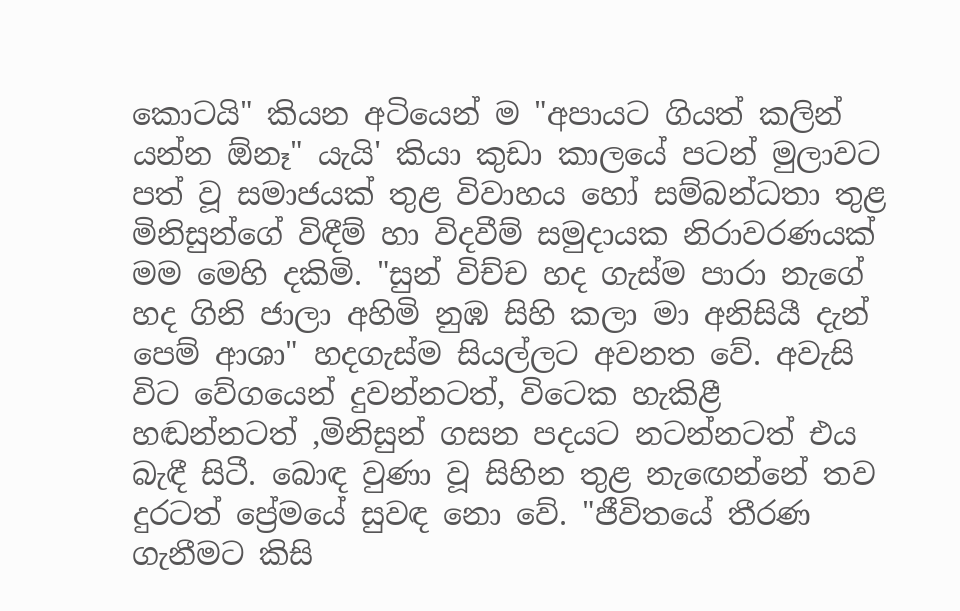කොටයි" කියන අටියෙන් ම "අපායට ගියත් කලින් යන්න ඕනෑ" යැයි' කියා කුඩා කාලයේ පටන් මුලාවට පත් වූ සමාජයක් තුළ විවාහය හෝ සම්බන්ධතා තුළ මිනිසුන්ගේ විඳීම් හා විදවීම් සමුදායක නිරාවරණයක් මම මෙහි දකිමි. "සුන් විච්ච හද ගැස්ම පාරා නැගේ හද ගිනි ජාලා අහිමි නුඹ සිහි කලා මා අනිසියී දැන් පෙම් ආශා" හදගැස්ම සියල්ලට අවනත වේ. අවැසි විට වේගයෙන් දුවන්නටත්, විටෙක හැකිළී හඬන්නටත් ,මිනිසුන් ගසන පදයට නටන්නටත් එය බැඳී සිටී. බොඳ වුණා වූ සිහින තුළ නැඟෙන්නේ තව දුරටත් ප්‍රේමයේ සුවඳ නො වේ. "ජීවිතයේ තීරණ ගැනීමට කිසි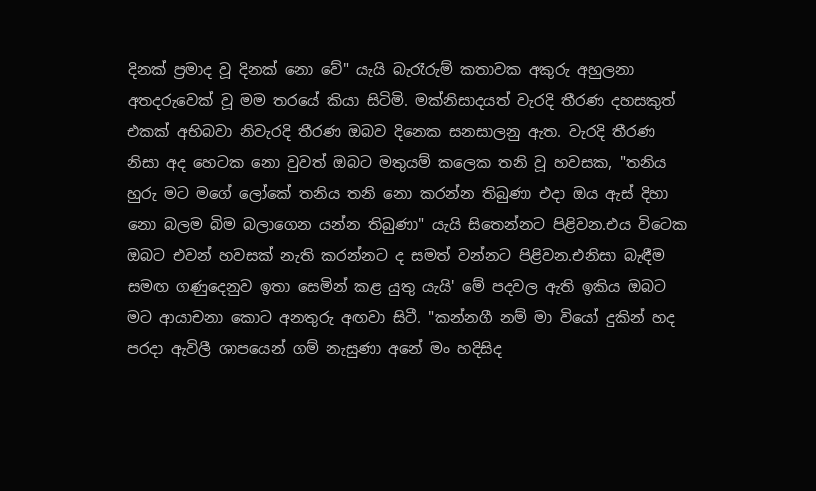දිනක් ප්‍රමාද වූ දිනක් නො වේ" යැයි බැරෑරුම් කතාවක අකුරු අහුලනා අතදරුවෙක් වූ මම තරයේ කියා සිටිමි. මක්නිසාදයත් වැරදි තීරණ දහසකුත් එකක් අභිබවා නිවැරදි තීරණ ඔබව දිනෙක සනසාලනු ඇත. වැරදි තීරණ නිසා අද හෙටක නො වුවත් ඔබට මතුයම් කලෙක තනි වූ හවසක, "තනිය හුරු මට මගේ ලෝකේ තනිය තනි නො කරන්න තිබුණා එදා ඔය ඇස් දිහා නො බලම බිම බලාගෙන යන්න තිබුණා" යැයි සිතෙන්නට පිළිවන.එය විටෙක ඔබට එවන් හවසක් නැති කරන්නට ද සමත් වන්නට පිළිවන.එනිසා බැඳීම සමඟ ගණුදෙනුව ඉතා සෙමින් කළ යුතු යැයි' මේ පදවල ඇති ඉකිය ඔබට මට ආයාචනා කොට අනතුරු අඟවා සිටී. "කන්නගී නම් මා වියෝ දුකින් හද පරදා ඇවිලී ශාපයෙන් ගම් නැසුණා අනේ මං හදිසිද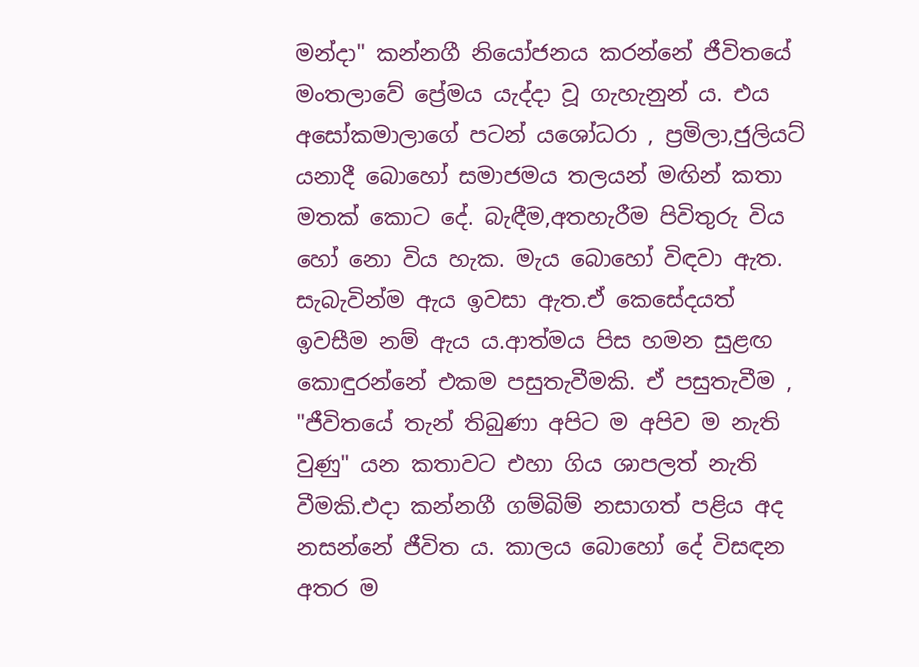මන්දා" කන්නගී නියෝජනය කරන්නේ ජීවිතයේ මංතලාවේ ප්‍රේමය යැද්දා වූ ගැහැනුන් ය. එය අසෝකමාලාගේ පටන් යශෝධරා , ප්‍රමිලා,ජුලියට් යනාදී බොහෝ සමාජමය තලයන් මඟින් කතා මතක් කොට දේ. බැඳීම,අතහැරීම පිවිතුරු විය හෝ නො විය හැක. මැය බොහෝ විඳවා ඇත. සැබැවින්ම ඇය ඉවසා ඇත.ඒ කෙසේදයත් ඉවසීම නම් ඇය ය.ආත්මය පිස හමන සුළඟ කොඳුරන්නේ එකම පසුතැවීමකි. ඒ පසුතැවීම , "ජීවිතයේ තැන් තිබුණා අපිට ම අපිව ම නැති වුණු" යන කතාවට එහා ගිය ශාපලත් නැති වීමකි.එදා කන්නගී ගම්බිම් නසාගත් පළිය අද නසන්නේ ජීවිත ය. කාලය බොහෝ දේ විසඳන අතර ම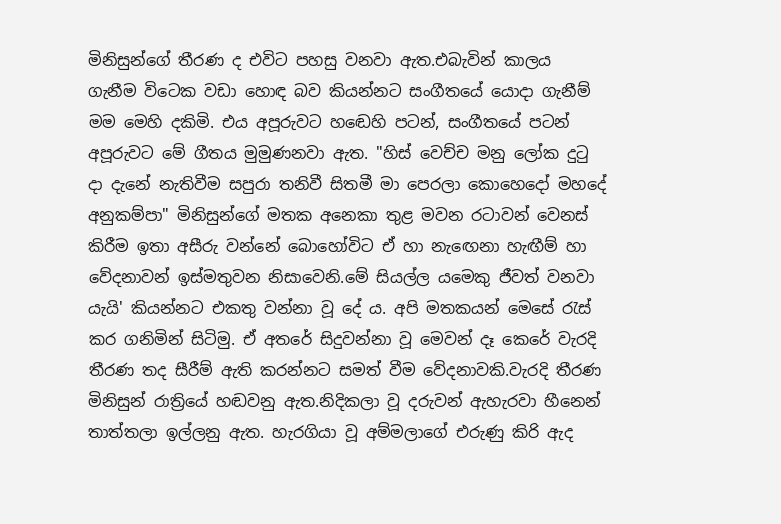මිනිසුන්ගේ තීරණ ද එවිට පහසු වනවා ඇත.එබැවින් කාලය ගැනීම විටෙක වඩා හොඳ බව කියන්නට සංගීතයේ යොදා ගැනීම් මම මෙහි දකිමි. එය අපූරුවට හඬෙහි පටන්, සංගීතයේ පටන් අපූරුවට මේ ගීතය මුමුණනවා ඇත. "හිස් වෙච්ච මනු ලෝක දුටු දා දැනේ නැතිවීම සපුරා තනිවී සිතමී මා පෙරලා කොහෙදෝ මහදේ අනුකම්පා" මිනිසුන්ගේ මතක අනෙකා තුළ මවන රටාවන් වෙනස් කිරීම ඉතා අසීරු වන්නේ බොහෝවිට ඒ හා නැඟෙනා හැඟීම් හා වේදනාවන් ඉස්මතුවන නිසාවෙනි.මේ සියල්ල යමෙකු ජීවත් වනවා යැයි' කියන්නට එකතු වන්නා වූ දේ ය. අපි මතකයන් මෙසේ රැස් කර ගනිමින් සිටිමු. ඒ අතරේ සිදුවන්නා වූ මෙවන් දෑ කෙරේ වැරදි තීරණ තද සීරීම් ඇති කරන්නට සමත් වීම වේදනාවකි.වැරදි තීරණ මිනිසුන් රාත්‍රියේ හඬවනු ඇත.නිදිකලා වූ දරුවන් ඇහැරවා හීනෙන් තාත්තලා ඉල්ලනු ඇත. හැරගියා වූ අම්මලාගේ එරුණු කිරි ඇද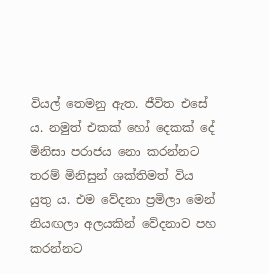වියල් තෙමනු ඇත. ජීවිත එසේ ය. නමුත් එකක් හෝ දෙකක් දේ මිනිසා පරාජය නො කරන්නට තරම් මිනිසුන් ශක්තිමත් විය යුතු ය. එම වේදනා ප්‍රමිලා මෙන් නියඟලා අලයකින් වේදනාව පහ කරන්නට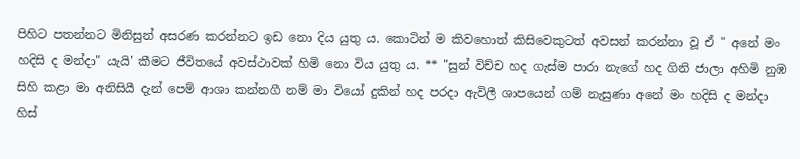පිහිට පතන්නට මිනිසුන් අසරණ කරන්නට ඉඩ නො දිය යුතු ය. කොටින් ම කිවහොත් කිසිවෙකුටත් අවසන් කරන්නා වූ ඒ " අනේ මං හදිසි ද මන්දා" යැයි' කීමට ජීවිතයේ අවස්ථාවක් හිමි නො විය යුතු ය. ** "සුන් විච්ච හද ගැස්ම පාරා නැගේ හද ගිනි ජාලා අහිමි නුඹ සිහි කළා මා අනිසියී දැන් පෙම් ආශා කන්නගී නම් මා වියෝ දුකින් හද පරදා ඇවිලී ශාපයෙන් ගම් නැසුණා අනේ මං හදිසි ද මන්දා හිස්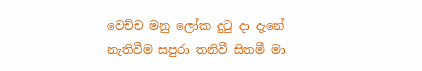වෙච්ච මනු ලෝක දුටු දා දැනේ නැතිවීම සපුරා තනිවී සිතමී මා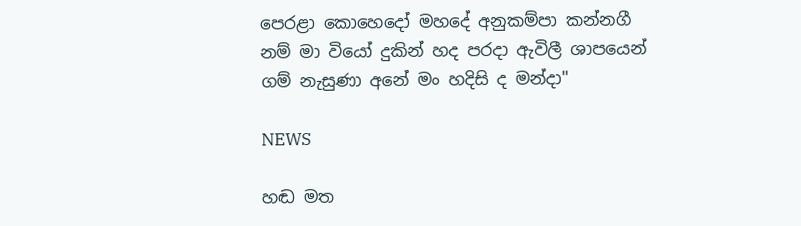පෙරළා කොහෙදෝ මහදේ අනුකම්පා කන්නගී නම් මා වියෝ දුකින් හද පරදා ඇවිලී ශාපයෙන් ගම් නැසුණා අනේ මං හදිසි ද මන්දා"

NEWS

හඬ මත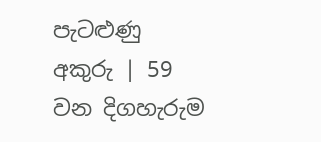පැටළුණු අකුරු | 59 වන දිගහැරුම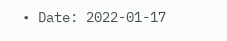• Date: 2022-01-17